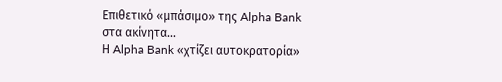Επιθετικό «μπάσιμο» της Alpha Bank στα ακίνητα…
Η Alpha Bank «χτίζει αυτοκρατορία»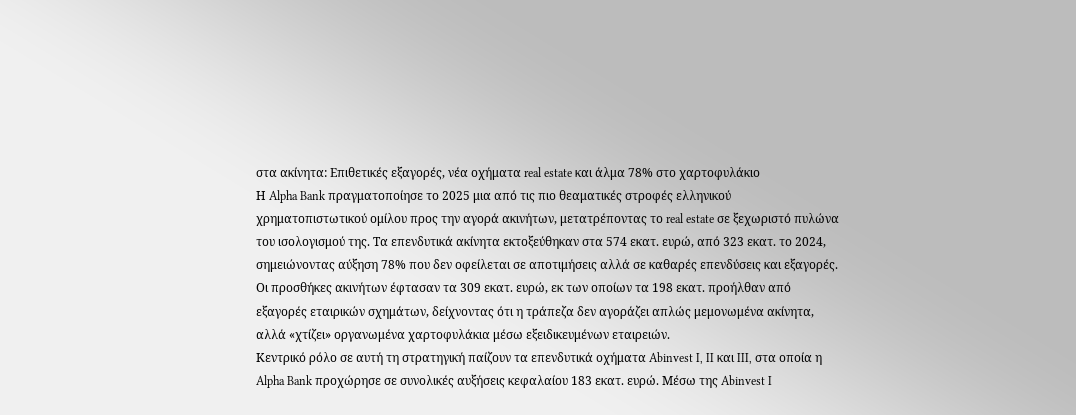στα ακίνητα: Επιθετικές εξαγορές, νέα οχήματα real estate και άλμα 78% στο χαρτοφυλάκιο
Η Alpha Bank πραγματοποίησε το 2025 μια από τις πιο θεαματικές στροφές ελληνικού χρηματοπιστωτικού ομίλου προς την αγορά ακινήτων, μετατρέποντας το real estate σε ξεχωριστό πυλώνα του ισολογισμού της. Τα επενδυτικά ακίνητα εκτοξεύθηκαν στα 574 εκατ. ευρώ, από 323 εκατ. το 2024, σημειώνοντας αύξηση 78% που δεν οφείλεται σε αποτιμήσεις αλλά σε καθαρές επενδύσεις και εξαγορές. Οι προσθήκες ακινήτων έφτασαν τα 309 εκατ. ευρώ, εκ των οποίων τα 198 εκατ. προήλθαν από εξαγορές εταιρικών σχημάτων, δείχνοντας ότι η τράπεζα δεν αγοράζει απλώς μεμονωμένα ακίνητα, αλλά «χτίζει» οργανωμένα χαρτοφυλάκια μέσω εξειδικευμένων εταιρειών.
Κεντρικό ρόλο σε αυτή τη στρατηγική παίζουν τα επενδυτικά οχήματα Abinvest I, II και III, στα οποία η Alpha Bank προχώρησε σε συνολικές αυξήσεις κεφαλαίου 183 εκατ. ευρώ. Μέσω της Abinvest I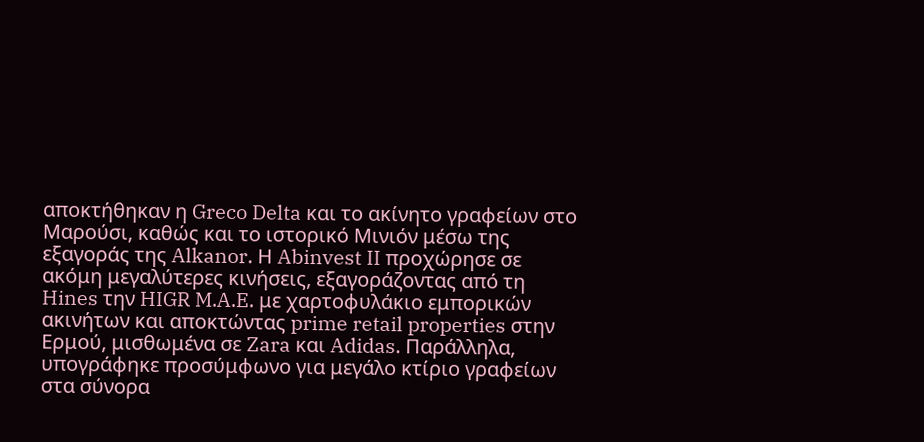αποκτήθηκαν η Greco Delta και το ακίνητο γραφείων στο Μαρούσι, καθώς και το ιστορικό Μινιόν μέσω της εξαγοράς της Alkanor. Η Abinvest II προχώρησε σε ακόμη μεγαλύτερες κινήσεις, εξαγοράζοντας από τη Hines την HIGR M.A.E. με χαρτοφυλάκιο εμπορικών ακινήτων και αποκτώντας prime retail properties στην Ερμού, μισθωμένα σε Zara και Adidas. Παράλληλα, υπογράφηκε προσύμφωνο για μεγάλο κτίριο γραφείων στα σύνορα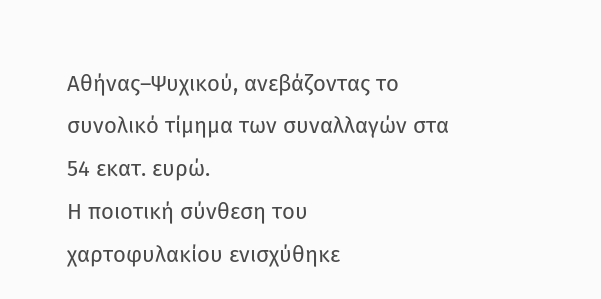Αθήνας–Ψυχικού, ανεβάζοντας το συνολικό τίμημα των συναλλαγών στα 54 εκατ. ευρώ.
Η ποιοτική σύνθεση του χαρτοφυλακίου ενισχύθηκε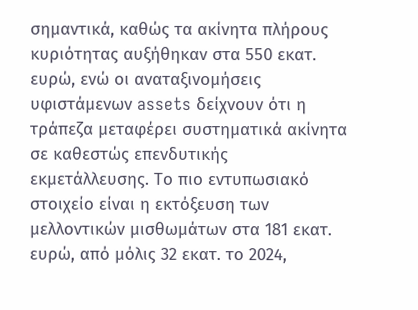σημαντικά, καθώς τα ακίνητα πλήρους κυριότητας αυξήθηκαν στα 550 εκατ. ευρώ, ενώ οι αναταξινομήσεις υφιστάμενων assets δείχνουν ότι η τράπεζα μεταφέρει συστηματικά ακίνητα σε καθεστώς επενδυτικής εκμετάλλευσης. Το πιο εντυπωσιακό στοιχείο είναι η εκτόξευση των μελλοντικών μισθωμάτων στα 181 εκατ. ευρώ, από μόλις 32 εκατ. το 2024,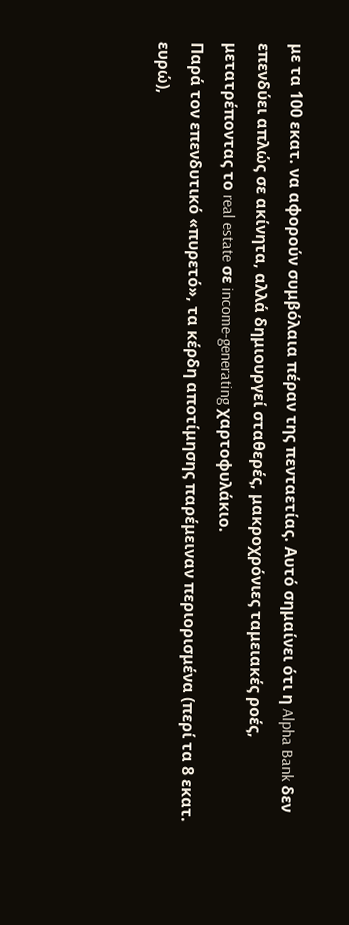με τα 100 εκατ. να αφορούν συμβόλαια πέραν της πενταετίας. Αυτό σημαίνει ότι η Alpha Bank δεν επενδύει απλώς σε ακίνητα, αλλά δημιουργεί σταθερές, μακροχρόνιες ταμειακές ροές, μετατρέποντας το real estate σε income‑generating χαρτοφυλάκιο.
Παρά τον επενδυτικό «πυρετό», τα κέρδη αποτίμησης παρέμειναν περιορισμένα (περί τα 8 εκατ. ευρώ),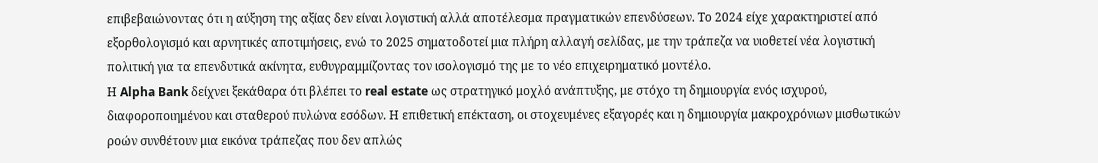επιβεβαιώνοντας ότι η αύξηση της αξίας δεν είναι λογιστική αλλά αποτέλεσμα πραγματικών επενδύσεων. Το 2024 είχε χαρακτηριστεί από εξορθολογισμό και αρνητικές αποτιμήσεις, ενώ το 2025 σηματοδοτεί μια πλήρη αλλαγή σελίδας, με την τράπεζα να υιοθετεί νέα λογιστική πολιτική για τα επενδυτικά ακίνητα, ευθυγραμμίζοντας τον ισολογισμό της με το νέο επιχειρηματικό μοντέλο.
Η Alpha Bank δείχνει ξεκάθαρα ότι βλέπει το real estate ως στρατηγικό μοχλό ανάπτυξης, με στόχο τη δημιουργία ενός ισχυρού, διαφοροποιημένου και σταθερού πυλώνα εσόδων. Η επιθετική επέκταση, οι στοχευμένες εξαγορές και η δημιουργία μακροχρόνιων μισθωτικών ροών συνθέτουν μια εικόνα τράπεζας που δεν απλώς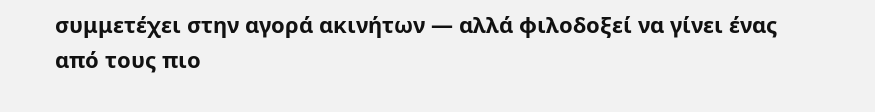συμμετέχει στην αγορά ακινήτων — αλλά φιλοδοξεί να γίνει ένας από τους πιο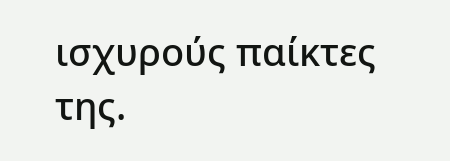ισχυρούς παίκτες της.